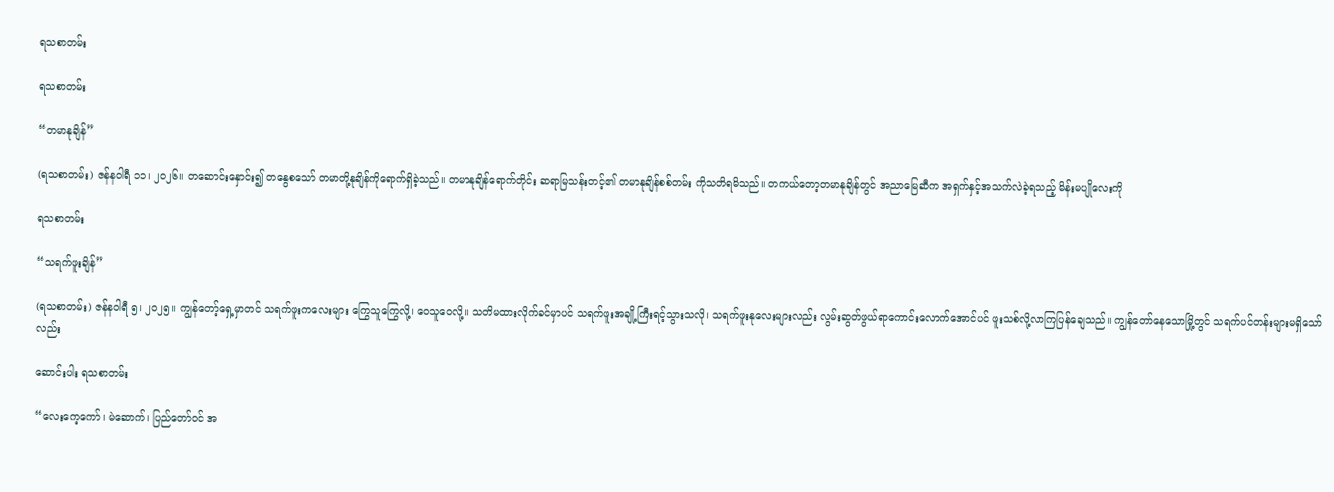ရသစာတမ်း

ရသစာတမ်း

“တမာနုချိန်”

(ရသစာတမ်း) ဇန်နဝါရီ ၁၁၊ ၂၀၂၆။ တဆောင်းနှောင်း၍ တနွေစသော် တမာတို့နုချိန်ကိုရောက်ရှိခဲ့သည်။ တမာနုချိန်ရောက်တိုင်း ဆရာမြသန်းတင့်၏ တမာနုချိန်စစ်တမ်း ကိုသတိရမိသည်။ တကယ်တော့တမာနုချိန်တွင် အညာမြေဆီက အရှက်နှင့်အသက်လဲခဲ့ရသည့် မိန်းမပျိုလေးကို

ရသစာတမ်း

“သရက်ဖူးချိန်”

(ရသစာတမ်း) ဇန်နဝါရီ ၅၊ ၂၀၂၅။ ကျွန်တော့်ရှေ့မှာတင် သရက်ဖူးကလေးများ ကြွေသူကြွေလို့၊ ဝေသူဝေလို့။ သတိမထားလိုက်ခင်မှာပင် သရက်ဖူးအချို့ကြီးရင့်သွားသလို၊ သရက်ဖူးနုလေးများလည်း လွမ်းဆွတ်ဖွယ်ရာကောင်းလောက်အောင်ပင် ဖူးသစ်လို့လာကြပြန်ချေသည်။ ကျွန်တော်နေသောမြို့တွင် သရက်ပင်တန်းများမရှိသော်လည်း

ဆောင်းပါး ရသစာတမ်း

“လေးကေ့ကော်၊ မဲဆောက်၊ ပြည်တော်ဝင် အ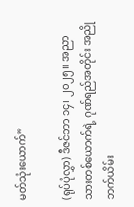မတ်သုံးယောက်”

(ရုပ်ပုံလွှာ) ဒီဇင်ဘာ ၁၄၊ ၂၀၂၅။ အညာသားတစ်ယောက်ရဲ့ ဂုဏ်ရည်အတိုင်း အညိုဘက်ယိမ်း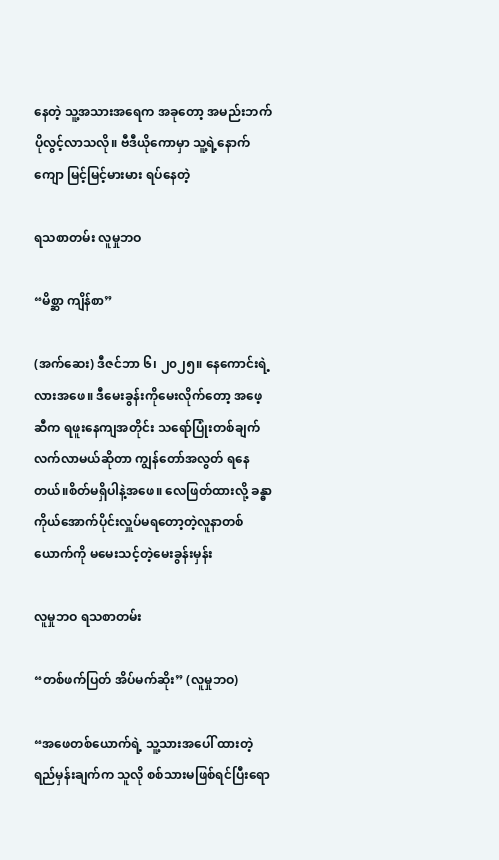နေတဲ့ သူ့အသားအရေက အခုတော့ အမည်းဘက် ပိုလွင့်လာသလို။ ဗီဒီယိုကောမှာ သူ့ရဲ့နောက်ကျော မြင့်မြင့်မားမား ရပ်နေတဲ့

ရသစာတမ်း လူမှုဘဝ

“မိစ္ဆာ ကျိန်စာ”

(အက်ဆေး) ဒီဇင်ဘာ ၆၊ ၂၀၂၅။ နေကောင်းရဲ့လားအဖေ။ ဒီမေးခွန်းကိုမေးလိုက်တော့ အဖေ့ဆီက ရဖူးနေကျအတိုင်း သရော်ပြုံးတစ်ချက် လက်လာမယ်ဆိုတာ ကျွန်တော်အလွတ် ရနေတယ်။စိတ်မရှိပါနဲ့အဖေ။ လေဖြတ်ထားလို့ ခန္ဓာကိုယ်အောက်ပိုင်းလှူပ်မရတော့တဲ့လူနာတစ်ယောက်ကို မမေးသင့်တဲ့မေးခွန်းမှန်း

လူမှုဘဝ ရသစာတမ်း

“တစ်ဖက်ပြတ် အိပ်မက်ဆိုး” (လူမှုဘဝ)

“အဖေတစ်ယောက်ရဲ့ သူ့သားအပေါ် ထားတဲ့ရည်မှန်းချက်က သူလို စစ်သားမဖြစ်ရင်ပြီးရော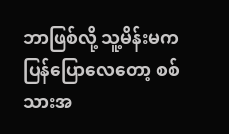ဘာဖြစ်လို့ သူ့မိန်းမက ပြန်ပြောလေတော့ စစ်သားအ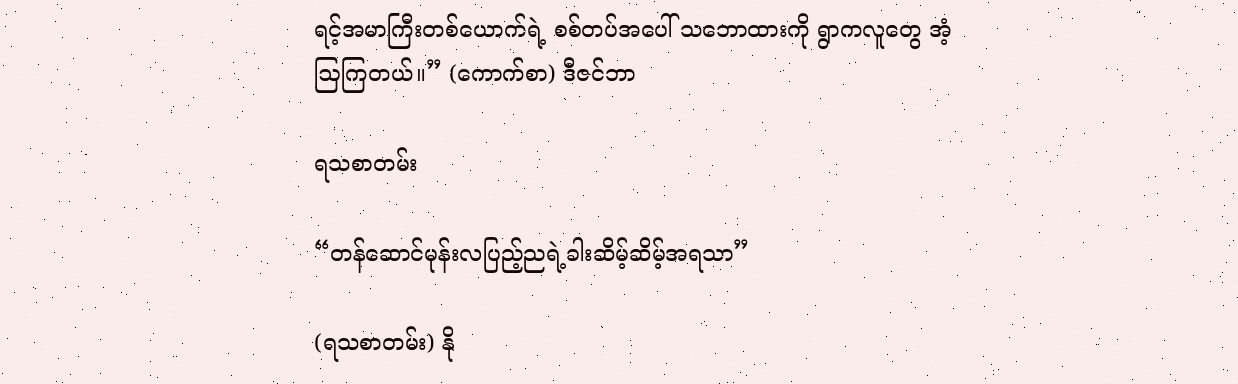ရင့်အမာကြီးတစ်ယောက်ရဲ့ စစ်တပ်အပေါ် သဘောထားကို ရွာကလူတွေ အံ့ဩကြတယ်။” (ကောက်စာ) ဒီဇင်ဘာ

ရသစာတမ်း

“တန်ဆောင်မုန်းလပြည့်ညရဲ့ခါးဆိမ့်ဆိမ့်အရသာ”

(ရသစာတမ်း) နို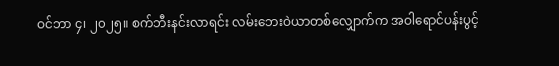ဝင်ဘာ ၄၊ ၂၀၂၅။ စက်ဘီးနင်းလာရင်း လမ်းဘေးဝဲယာတစ်လျှောက်က အဝါရောင်ပန်းပွင့်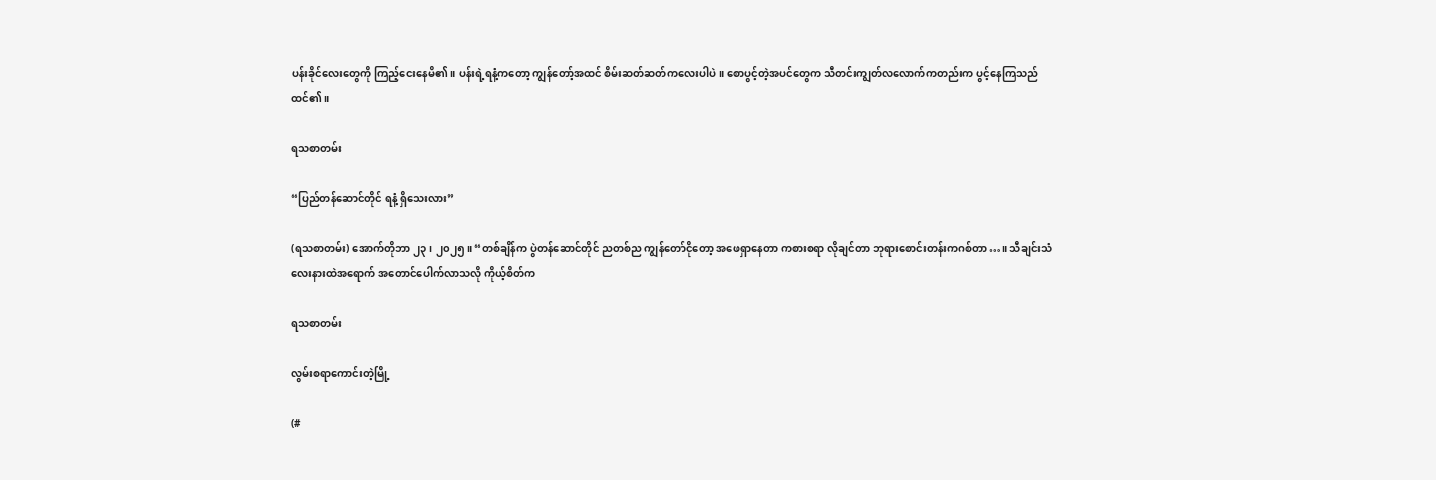ပန်းခိုင်လေးတွေကို ကြည့်ငေးနေမိ၏။ ပန်းရဲ့ရနံ့ကတော့ ကျွန်တော့်အထင် စိမ်းဆတ်ဆတ်ကလေးပါပဲ။ စောပွင့်တဲ့အပင်တွေက သီတင်းကျွတ်လလောက်ကတည်းက ပွင့်နေကြသည် ထင်၏။

ရသစာတမ်း

“ပြည်တန်ဆောင်တိုင် ရနံ့ ရှိသေးလား”

(ရသစာတမ်း) အောက်တိုဘာ ၂၃၊ ၂၀၂၅။ “တစ်ချိန်က ပွဲတန်ဆောင်တိုင် ညတစ်ည ကျွန်တော်ငိုတော့ အဖေရှာနေတာ ကစားစရာ လိုချင်တာ ဘုရားစောင်းတန်းကဂစ်တာ…။ သီချင်းသံလေးနားထဲအရောက် အတောင်ပေါက်လာသလို ကိုယ့်စိတ်က

ရသစာတမ်း

လွမ်းစရာကောင်းတဲ့မြို့

(#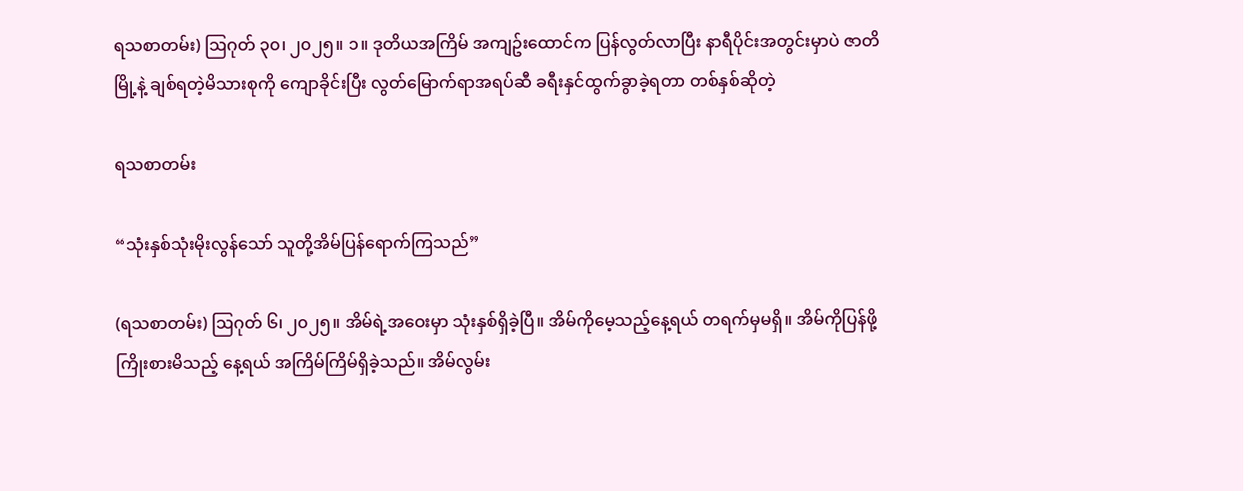ရသစာတမ်း) ဩဂုတ် ၃၀၊ ၂၀၂၅။ ၁။ ဒုတိယအကြိမ် အကျဥ်းထောင်က ပြန်လွတ်လာပြီး နာရီပိုင်းအတွင်းမှာပဲ ဇာတိမြို့နဲ့ ချစ်ရတဲ့မိသားစုကို ကျောခိုင်းပြီး လွတ်မြောက်ရာအရပ်ဆီ ခရီးနှင်ထွက်ခွာခဲ့ရတာ တစ်နှစ်ဆိုတဲ့

ရသစာတမ်း

“သုံးနှစ်သုံးမိုးလွန်သော် သူတို့အိမ်ပြန်ရောက်ကြသည်”

(ရသစာတမ်း) ဩဂုတ် ၆၊ ၂၀၂၅။ အိမ်ရဲ့အဝေးမှာ သုံးနှစ်ရှိခဲ့ပြီ။ အိမ်ကိုမေ့သည့်နေ့ရယ် တရက်မှမရှိ။ အိမ်ကိုပြန်ဖို့ကြိုးစားမိသည့် နေ့ရယ် အကြိမ်ကြိမ်ရှိခဲ့သည်။ အိမ်လွမ်း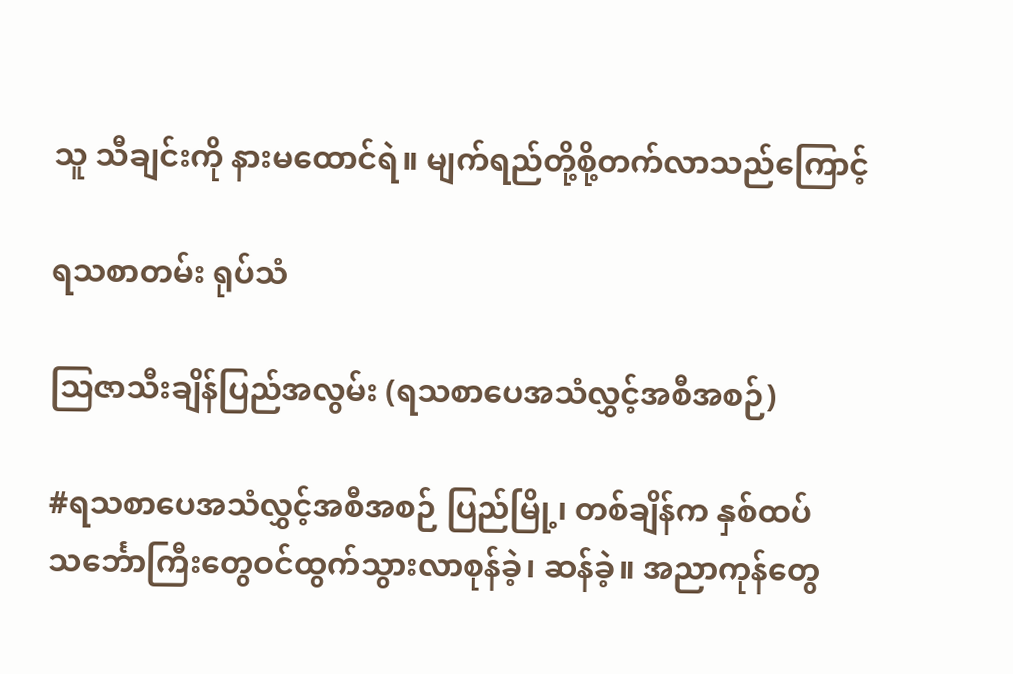သူ သီချင်းကို နားမထောင်ရဲ။ မျက်ရည်တို့စို့တက်လာသည်ကြောင့်

ရသစာတမ်း ရုပ်သံ

ဩဇာသီးချိန်ပြည်အလွမ်း (ရသစာပေအသံလွှင့်အစီအစဉ်)

#ရသစာပေအသံလွှင့်အစီအစဉ် ပြည်မြို့၊ တစ်ချိန်က နှစ်ထပ်သင်္ဘောကြီးတွေဝင်ထွက်သွားလာစုန်ခဲ့၊ ဆန်ခဲ့။ အညာကုန်တွေ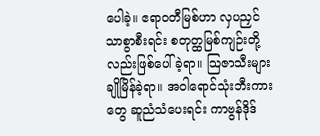ပေါခဲ့။ ဧရာဝတီမြစ်ဟာ လှပညှင်သာစွာစီးရင်း စတုတ္ထမြစ်ကျဉ်းတို့လည်းဖြစ်ပေါ်ခဲ့ရာ။ သြဇာသီးများချိုမြိန်ခဲ့ရာ။ အဝါရောင်သုံးဘီးကားတွေ ဆူညံသံပေးရင်း ကာဗွန်ဒိုဒ်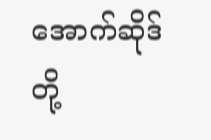အောက်ဆိုဒ်တို့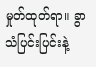မှုတ်ထုတ်ရာ။ ခွာသံပြင်းပြင်းနဲ့